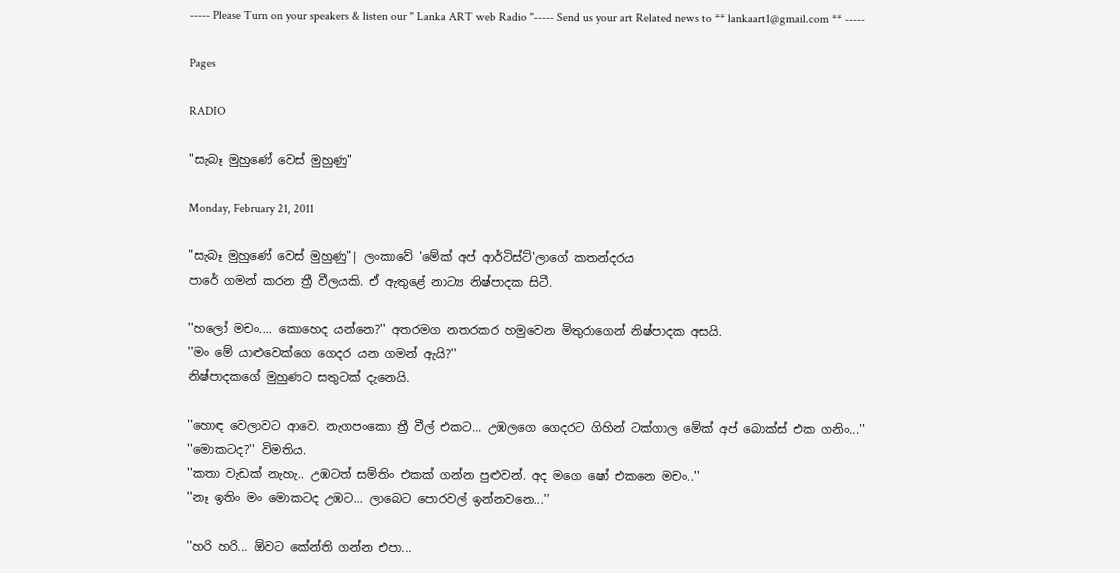----- Please Turn on your speakers & listen our " Lanka ART web Radio "----- Send us your art Related news to ** lankaart1@gmail.com ** -----

Pages

RADIO

"සැබෑ මුහුණේ වෙස් මුහුණු"

Monday, February 21, 2011

"සැබෑ මුහුණේ වෙස් මුහුණු"| ලංකාවේ 'මේක් අප් ආර්ටිස්ට්'ලාගේ කතන්දරය
පාරේ ගමන් කරන ත්‍රී වීලයකි. ඒ ඇතුළේ නාට්‍ය නිෂ්පාදක සිටී.

''හලෝ මචං.... කොහෙද යන්නෙ?'' අතරමග නතරකර හමුවෙන මිතුරාගෙන් නිෂ්පාදක අසයි.
''මං මේ යාළුවෙක්ගෙ ගෙදර යන ගමන් ඇයි?''
නිෂ්පාදකගේ මුහුණට සතුටක් දැනෙයි.

''හොඳ වෙලාවට ආවෙ. නැගපංකො ත්‍රී වීල් එකට... උඹලගෙ ගෙදරට ගිහින් ටක්ගාල මේක් අප් බොක්ස් එක ගනිං...''
''මොකටද?'' විමතිය.
''කතා වැඩක් නැහැ.. උඹටත් සම්තිං එකක් ගන්න පුළුවන්. අද මගෙ ෂෝ එකනෙ මචං..''
''නෑ ඉතිං මං මොකටද උඹට... ලාබෙට පොරවල් ඉන්නවනෙ...''

''හරි හරි... ඕවට කේන්ති ගන්න එපා...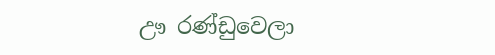ඌ රණ්ඩුවෙලා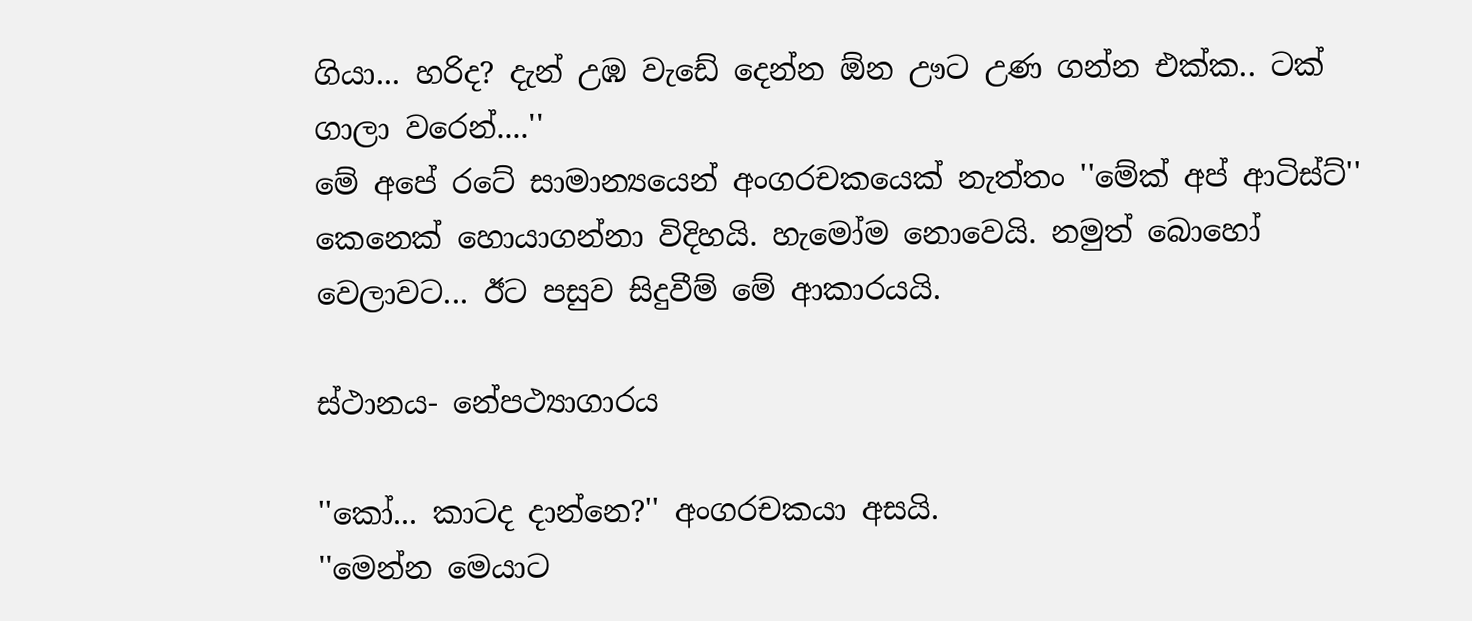ගියා... හරිද? දැන් උඹ වැඩේ දෙන්න ඕන ඌට උණ ගන්න එක්ක.. ටක් ගාලා වරෙන්....''
මේ අපේ රටේ සාමාන්‍යයෙන් අංගරචකයෙක් නැත්තං ''මේක් අප් ආටිස්ට්'' කෙනෙක් හොයාගන්නා විදිහයි. හැමෝම නොවෙයි. නමුත් බොහෝ වෙලාවට... ඊට පසුව සිදුවීම් මේ ආකාරයයි.

ස්ථානය- නේපථ්‍යාගාරය

''කෝ... කාටද දාන්නෙ?'' අංගරචකයා අසයි.
''මෙන්න මෙයාට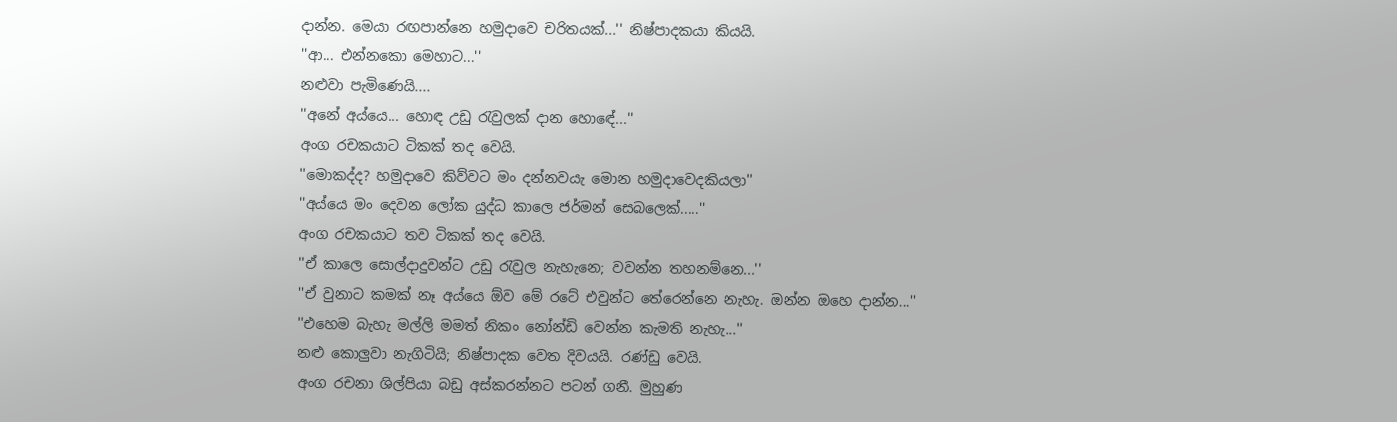දාන්න. මෙයා රඟපාන්නෙ හමුදාවෙ චරිතයක්...'' නිෂ්පාදකයා කියයි.
''ආ... එන්නකො මෙහාට...''
නළුවා පැමිණෙයි....
''අනේ අය්යෙ... හොඳ උඩු රැවුලක් දාන හොඳේ...''
අංග රචකයාට ටිකක් තද වෙයි.
''මොකද්ද? හමුදාවෙ කිව්වට මං දන්නවයැ මොන හමුදාවෙදකියලා''
''අය්යෙ මං දෙවන ලෝක යුද්ධ කාලෙ ජර්මන් සෙබලෙක්.....''
අංග රචකයාට තව ටිකක් තද වෙයි.
''ඒ කාලෙ සොල්දාදුවන්ට උඩු රැවුල නැහැනෙ; වවන්න තහනම්නෙ...''
''ඒ වුනාට කමක් නෑ අය්යෙ ඕව මේ රටේ එවුන්ට තේරෙන්නෙ නැහැ. ඔන්න ඔහෙ දාන්න...''
''එහෙම බැහැ මල්ලි මමත් නිකං නෝන්ඩි වෙන්න කැමති නැහැ...''
නළු කොලුවා නැගිටියි; නිෂ්පාදක වෙත දිවයයි. රණ්ඩු වෙයි.
අංග රචනා ශිල්පියා බඩු අස්කරන්නට පටන් ගනී. මුහුණ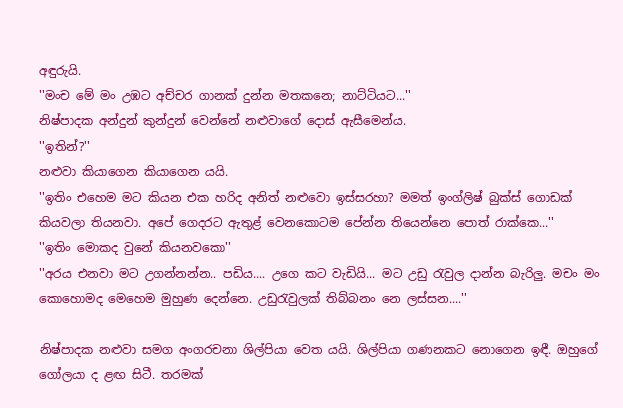අඳුරුයි.
''මංච මේ මං උඹට අච්චර ගානක් දුන්න මතකනෙ; නාට්ටියට...''
නිෂ්පාදක අන්දුන් කුන්දුන් වෙන්නේ නළුවාගේ දොස් ඇසීමෙන්ය.
''ඉතින්?''
නළුවා කියාගෙන කියාගෙන යයි.
''ඉතිං එහෙම මට කියන එක හරිද අනිත් නළුවො ඉස්සරහා? මමත් ඉංග්ලිෂ් බුක්ස් ගොඩක් කියවලා තියනවා. අපේ ගෙදරට ඇතුළ් වෙනකොටම පේන්න තියෙන්නෙ පොත් රාක්කෙ...''
''ඉතිං මොකද වුනේ කියනවකො''
''අරය එනවා මට උගන්නන්න.. පඩිය.... උගෙ කට වැඩියි... මට උඩු රැවුල දාන්න බැරිලු. මචං මං කොහොමද මෙහෙම මුහුණ දෙන්නෙ. උඩුරැවුලක් තිබ්බනං නෙ ලස්සන....''

නිෂ්පාදක නළුවා සමග අංගරචනා ශිල්පියා වෙත යයි. ශිල්පියා ගණනකට නොගෙන ඉඳී. ඔහුගේ ගෝලයා ද ළඟ සිටී. තරමක්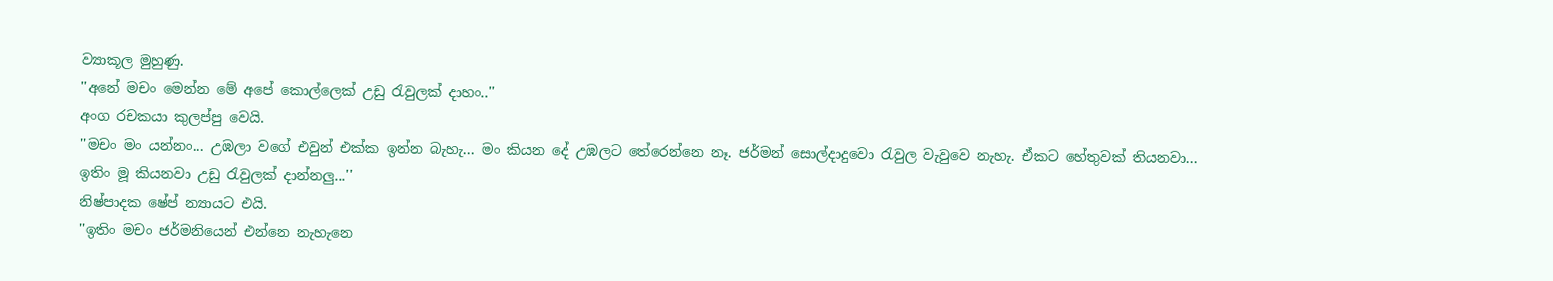ව්‍යාකූල මුහුණු.
''අනේ මචං මෙන්න මේ අපේ කොල්ලෙක් උඩු රැවුලක් දාහං..''
අංග රචකයා කුලප්පු වෙයි.
''මචං මං යන්නං... උඹලා වගේ එවුන් එක්ක ඉන්න බැහැ... මං කියන දේ උඹලට තේරෙන්නෙ නෑ. ජර්මන් සොල්දාදුවො රැවුල වැවුවෙ නැහැ. ඒකට හේතුවක් තියනවා... ඉතිං මූ කියනවා උඩු රැවුලක් දාන්නලු...''
නිෂ්පාදක ෂේප් න්‍යායට එයි.
''ඉතිං මචං ජර්මනියෙන් එන්නෙ නැහැනෙ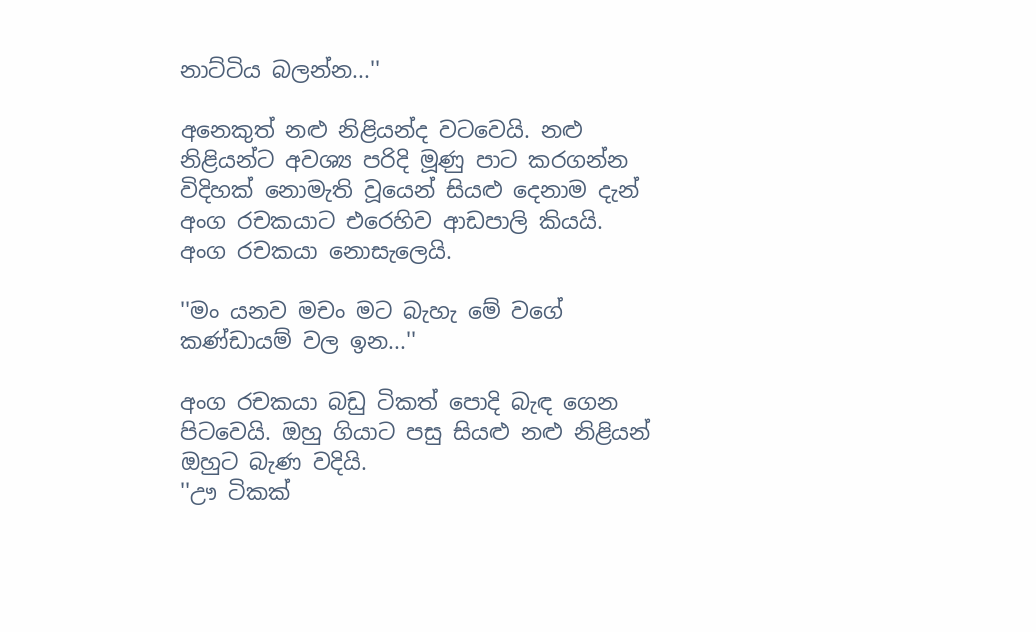නාට්ටිය බලන්න...''

අනෙකුත් නළු නිළියන්ද වටවෙයි. නළු නිළියන්ට අවශ්‍ය පරිදි මූණු පාට කරගන්න විදිහක් නොමැති වූයෙන් සියළු දෙනාම දැන් අංග රචකයාට එරෙහිව ආඩපාලි කියයි. අංග රචකයා නොසැලෙයි.

''මං යනව මචං මට බැහැ මේ වගේ කණ්ඩායම් වල ඉන...''

අංග රචකයා බඩු ටිකත් පොදි බැඳ ගෙන පිටවෙයි. ඔහු ගියාට පසු සියළු නළු නිළියන් ඔහුට බැණ වදියි.
''ඌ ටිකක්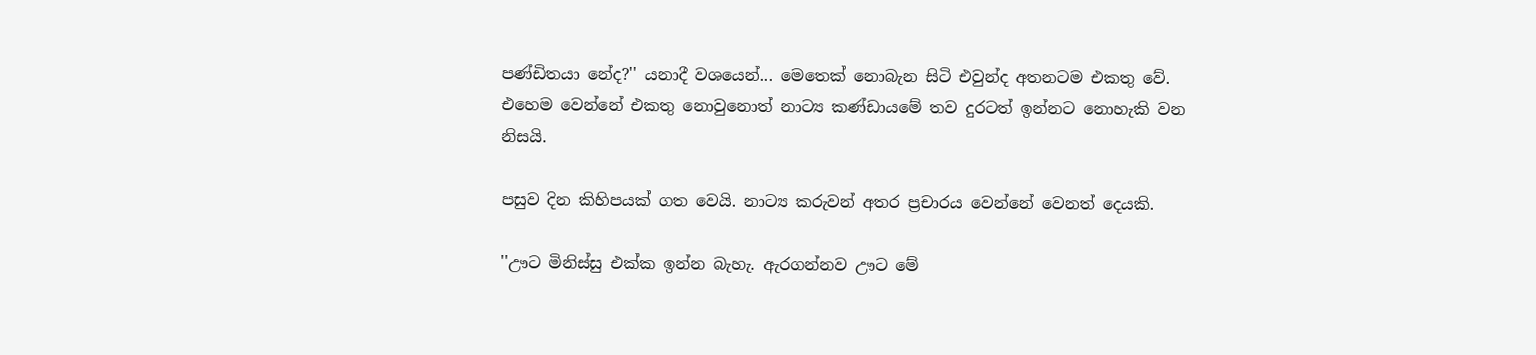පණ්ඩිතයා නේද?'' යනාදී වශයෙන්... මෙතෙක් නොබැන සිටි එවුන්ද අතනටම එකතු වේ. එහෙම වෙන්නේ එකතු නොවුනොත් නාට්‍ය කණ්ඩායමේ තව දුරටත් ඉන්නට නොහැකි වන නිසයි.

පසුව දින කිහිපයක් ගත වෙයි. නාට්‍ය කරුවන් අතර ප්‍රචාරය වෙන්නේ වෙනත් දෙයකි.

''ඌට මිනිස්සු එක්ක ඉන්න බැහැ. ඇරගන්නව ඌට මේ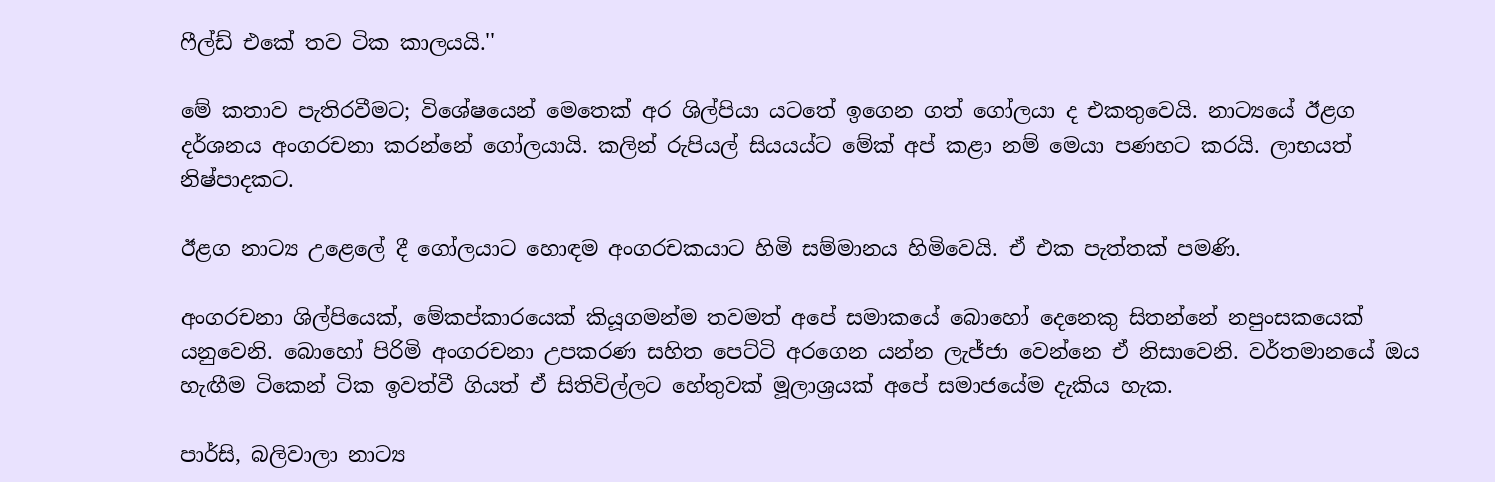ෆීල්ඩ් එකේ තව ටික කාලයයි.''

මේ කතාව පැතිරවීමට; විශේෂයෙන් මෙතෙක් අර ශිල්පියා යටතේ ඉගෙන ගත් ගෝලයා ද එකතුවෙයි. නාට්‍යයේ ඊළග දර්ශනය අංගරචනා කරන්නේ ගෝලයායි. කලින් රුපියල් සියයය්ට මේක් අප් කළා නම් මෙයා පණහට කරයි. ලාභයත් නිෂ්පාදකට.

ඊළග නාට්‍ය උළෙලේ දී ගෝලයාට හොඳම අංගරචකයාට හිමි සම්මානය හිමිවෙයි. ඒ එක පැත්තක් පමණි.

අංගරචනා ශිල්පියෙක්, මේකප්කාරයෙක් කියූගමන්ම තවමත් අපේ සමාකයේ බොහෝ දෙනෙකු සිතන්නේ නපුංසකයෙක් යනුවෙනි. බොහෝ පිරිමි අංගරචනා උපකරණ සහිත පෙට්ටි අරගෙන යන්න ලැජ්ජා වෙන්නෙ ඒ නිසාවෙනි. වර්තමානයේ ඔය හැඟීම ටිකෙන් ටික ඉවත්වී ගියත් ඒ සිතිවිල්ලට හේතුවක් මූලාශ්‍රයක් අපේ සමාජයේම දැකිය හැක.

පාර්සි, බලිවාලා නාට්‍ය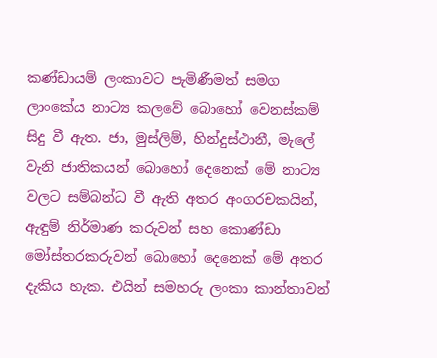කණ්ඩායම් ලංකාවට පැමිණීමත් සමග ලාංකේය නාට්‍ය කලවේ බොහෝ වෙනස්කම් සිදු වී ඇත. ජා, මුස්ලිම්, හින්දුස්ථානී, මැලේ වැනි ජාතිකයන් බොහෝ දෙනෙක් මේ නාට්‍ය වලට සම්බන්ධ වී ඇති අතර අංගරචකයින්, ඇඳුම් නිර්මාණ කරුවන් සහ කොණ්ඩා මෝස්තරකරුවන් බොහෝ දෙනෙක් මේ අතර දැකිය හැක. එයින් සමහරු ලංකා කාන්තාවන්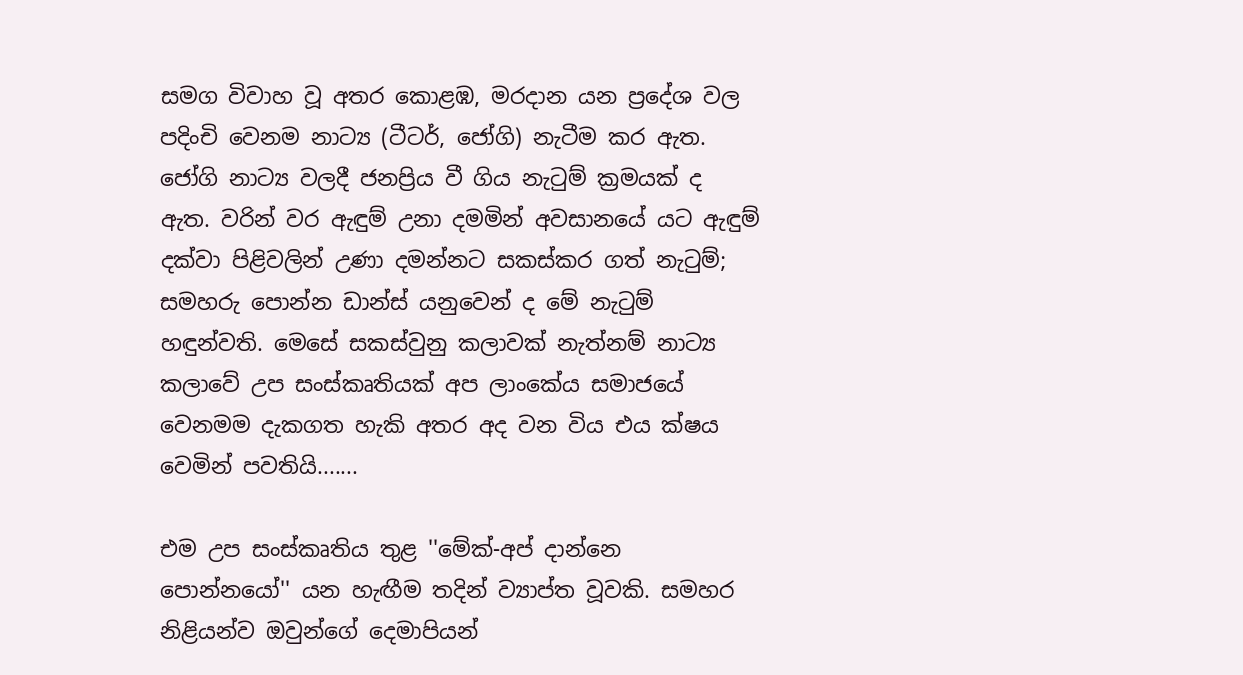සමග විවාහ වූ අතර කොළඹ, මරදාන යන ප්‍රදේශ වල පදිංචි වෙනම නාට්‍ය (ටීටර්, ජෝගි) නැටීම කර ඇත. ජෝගි නාට්‍ය වලදී ජනප්‍රිය වී ගිය නැටුම් ක්‍රමයක් ද ඇත. වරින් වර ඇඳුම් උනා දමමින් අවසානයේ යට ඇඳුම් දක්වා පිළිවලින් උණා දමන්නට සකස්කර ගත් නැටුම්; සමහරු පොන්න ඩාන්ස් යනුවෙන් ද මේ නැටුම් හඳුන්වති. මෙසේ සකස්වුනු කලාවක් නැත්නම් නාට්‍ය කලාවේ උප සංස්කෘතියක් අප ලාංකේය සමාජයේ වෙනමම දැකගත හැකි අතර අද වන විය එය ක්ෂය වෙමින් පවතියි.......

එම උප සංස්කෘතිය තුළ ''මේක්-අප් දාන්නෙ පොන්නයෝ'' යන හැඟීම තදින් ව්‍යාප්ත වූවකි. සමහර නිළියන්ව ඔවුන්ගේ දෙමාපියන්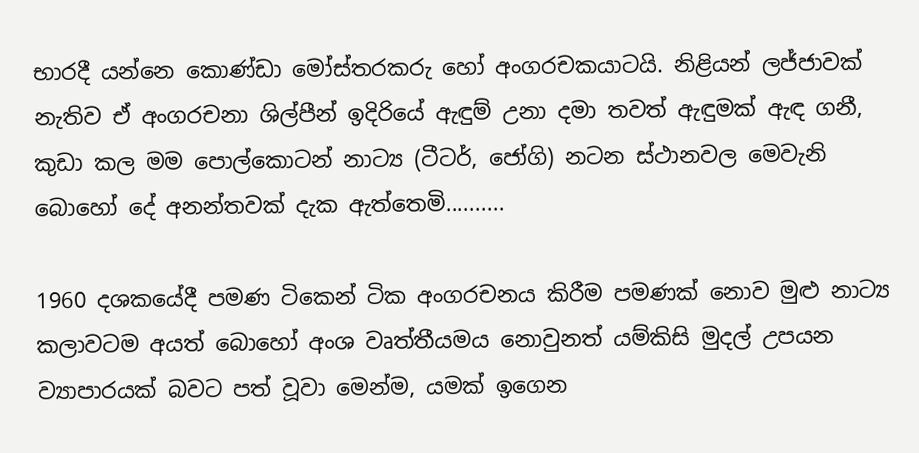භාරදී යන්නෙ කොණ්ඩා මෝස්තරකරු හෝ අංගරචකයාටයි. නිළියන් ලජ්ජාවක් නැතිව ඒ අංගරචනා ශිල්පීන් ඉදිරියේ ඇඳුම් උනා දමා තවත් ඇඳුමක් ඇඳ ගනී, කුඩා කල මම පොල්කොටන් නාට්‍ය (ටීටර්, ජෝගි) නටන ස්ථානවල මෙවැනි බොහෝ දේ අනන්තවක් දැක ඇත්තෙමි..........

1960 දශකයේදී පමණ ටිකෙන් ටික අංගරචනය කිරීම පමණක් නොව මුළු නාට්‍ය කලාවටම අයත් බොහෝ අංශ වෘත්තීයමය නොවුනත් යම්කිසි මුදල් උපයන ව්‍යාපාරයක් බවට පත් වූවා මෙන්ම, යමක් ඉගෙන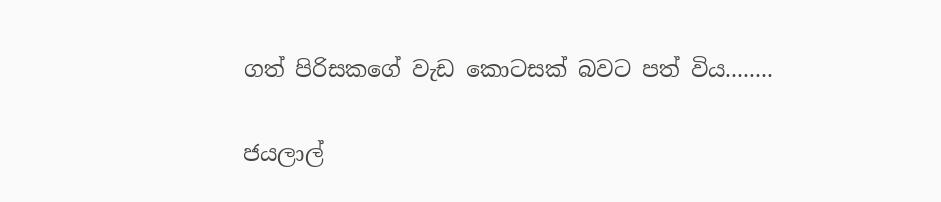ගත් පිරිසකගේ වැඩ කොටසක් බවට පත් විය........

ජයලාල්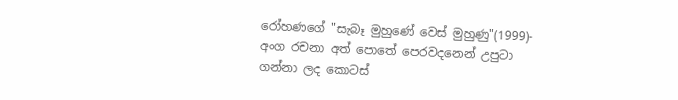රෝහණගේ "සැබෑ මුහුණේ වෙස් මුහුණු"(1999)- අංග රචනා අත් පොතේ පෙරවදනෙන් උපුටා ගන්නා ලද කොටස්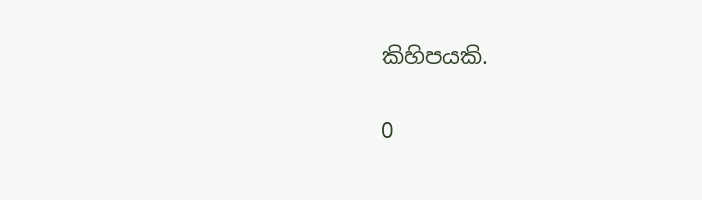කිහිපයකි.

0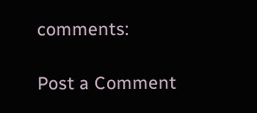comments:

Post a Comment